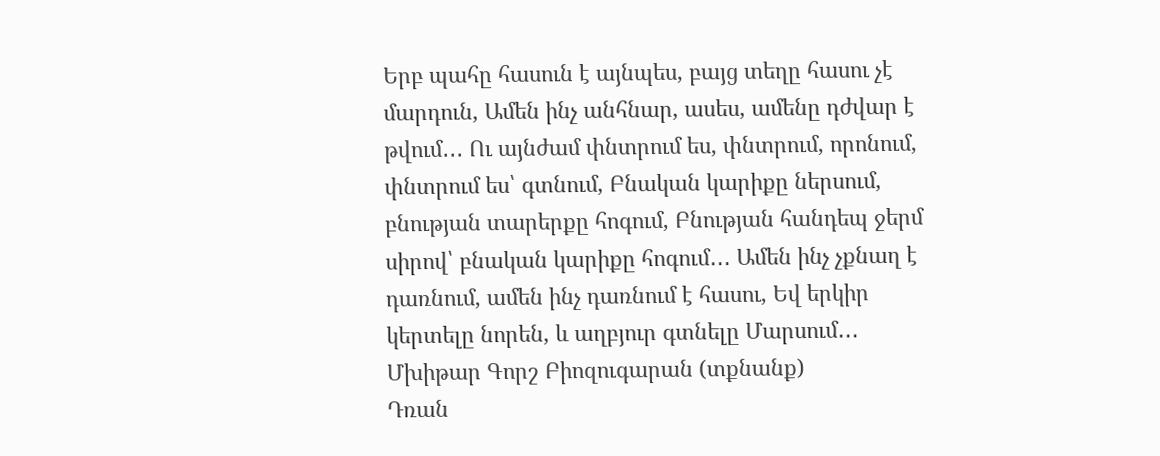Երբ պահը հասուն է այնպես, բայց տեղը հասու չէ մարդուն, Ամեն ինչ անհնար, ասես, ամենը դժվար է թվում․․․ Ու այնժամ փնտրում ես, փնտրում, որոնում, փնտրում ես՝ գտնում, Բնական կարիքը ներսում, բնության տարերքը հոգում, Բնության հանդեպ ջերմ սիրով՝ բնական կարիքը հոգում․․․ Ամեն ինչ չքնաղ է դառնում, ամեն ինչ դառնում է հասու, Եվ երկիր կերտելը նորեն, և աղբյուր գտնելը Մարսում․․․
Մխիթար Գորշ Բիոզուգարան (տքնանք)
Դռան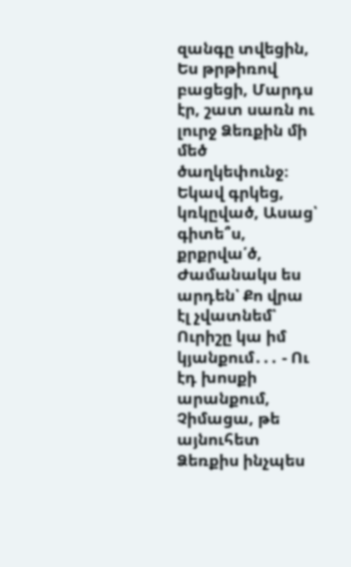զանգը տվեցին, Ես թրթիռով բացեցի, Մարդս էր, շատ սառն ու լուրջ Ձեռքին մի մեծ ծաղկեփունջ։ Եկավ գրկեց, կռկըված, Ասաց՝ գիտե՞ս, քրքրվա՛ծ, Ժամանակս ես արդեն՝ Քո վրա էլ չվատնեմ՝ Ուրիշը կա իմ կյանքում․․․ - Ու էդ խոսքի արանքում, Չիմացա, թե այնուհետ Ձեռքիս ինչպես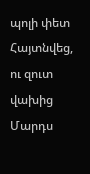պոլի փետ Հայտնվեց, ու զուտ վախից Մարդս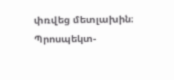փռվեց մետլախին։
Պրոսպեկտ-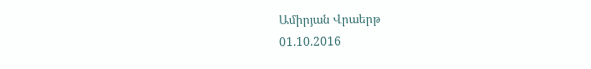Ամիրյան Վրաերթ
01.10.2016